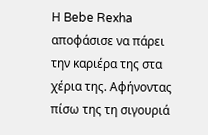Η Bebe Rexha αποφάσισε να πάρει την καριέρα της στα χέρια της. Αφήνοντας πίσω της τη σιγουριά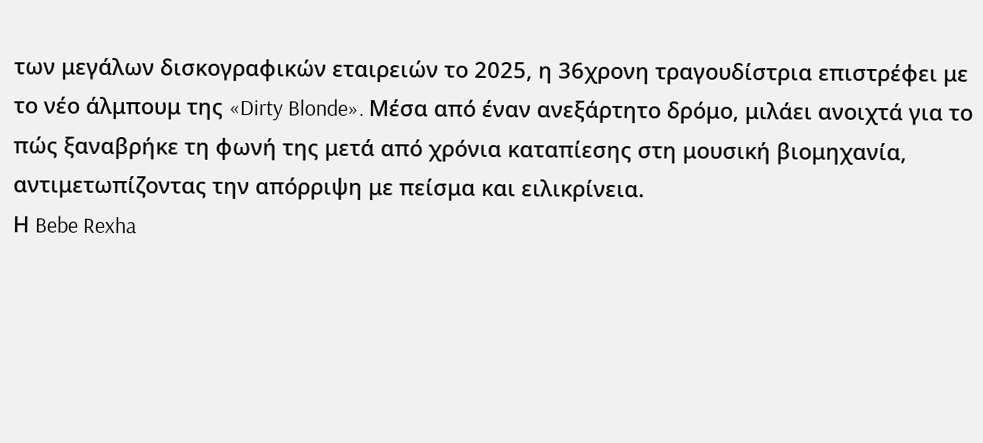των μεγάλων δισκογραφικών εταιρειών το 2025, η 36χρονη τραγουδίστρια επιστρέφει με το νέο άλμπουμ της «Dirty Blonde». Μέσα από έναν ανεξάρτητο δρόμο, μιλάει ανοιχτά για το πώς ξαναβρήκε τη φωνή της μετά από χρόνια καταπίεσης στη μουσική βιομηχανία, αντιμετωπίζοντας την απόρριψη με πείσμα και ειλικρίνεια.
Η Bebe Rexha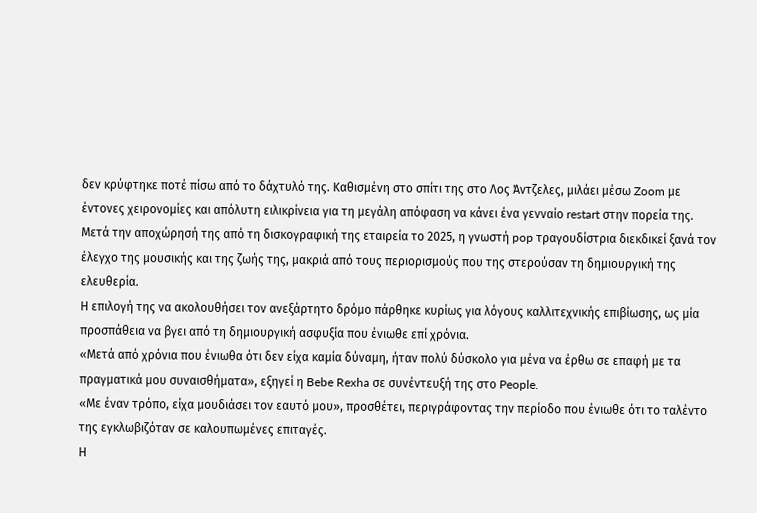δεν κρύφτηκε ποτέ πίσω από το δάχτυλό της. Καθισμένη στο σπίτι της στο Λος Άντζελες, μιλάει μέσω Zoom με έντονες χειρονομίες και απόλυτη ειλικρίνεια για τη μεγάλη απόφαση να κάνει ένα γενναίο restart στην πορεία της.
Μετά την αποχώρησή της από τη δισκογραφική της εταιρεία το 2025, η γνωστή pop τραγουδίστρια διεκδικεί ξανά τον έλεγχο της μουσικής και της ζωής της, μακριά από τους περιορισμούς που της στερούσαν τη δημιουργική της ελευθερία.
Η επιλογή της να ακολουθήσει τον ανεξάρτητο δρόμο πάρθηκε κυρίως για λόγους καλλιτεχνικής επιβίωσης, ως μία προσπάθεια να βγει από τη δημιουργική ασφυξία που ένιωθε επί χρόνια.
«Μετά από χρόνια που ένιωθα ότι δεν είχα καμία δύναμη, ήταν πολύ δύσκολο για μένα να έρθω σε επαφή με τα πραγματικά μου συναισθήματα», εξηγεί η Bebe Rexha σε συνέντευξή της στο People.
«Με έναν τρόπο, είχα μουδιάσει τον εαυτό μου», προσθέτει, περιγράφοντας την περίοδο που ένιωθε ότι το ταλέντο της εγκλωβιζόταν σε καλουπωμένες επιταγές.
Η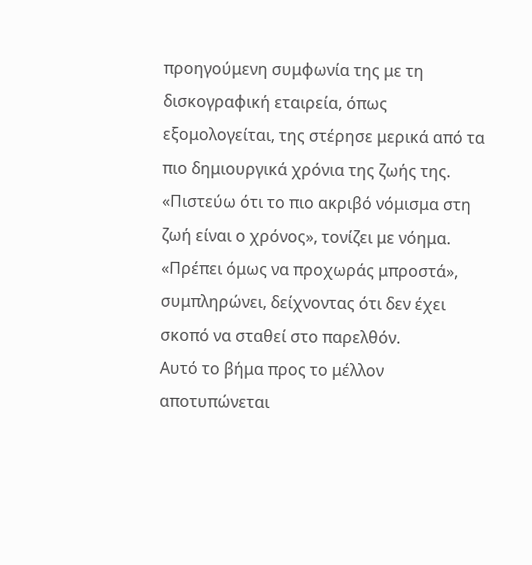προηγούμενη συμφωνία της με τη δισκογραφική εταιρεία, όπως εξομολογείται, της στέρησε μερικά από τα πιο δημιουργικά χρόνια της ζωής της.
«Πιστεύω ότι το πιο ακριβό νόμισμα στη ζωή είναι ο χρόνος», τονίζει με νόημα.
«Πρέπει όμως να προχωράς μπροστά», συμπληρώνει, δείχνοντας ότι δεν έχει σκοπό να σταθεί στο παρελθόν.
Αυτό το βήμα προς το μέλλον αποτυπώνεται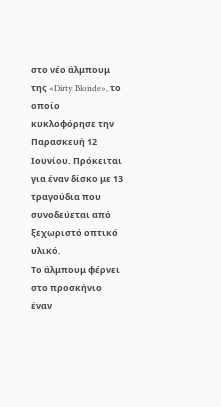στο νέο άλμπουμ της «Dirty Blonde», το οποίο κυκλοφόρησε την Παρασκευή 12 Ιουνίου. Πρόκειται για έναν δίσκο με 13 τραγούδια που συνοδεύεται από ξεχωριστό οπτικό υλικό.
Το άλμπουμ φέρνει στο προσκήνιο έναν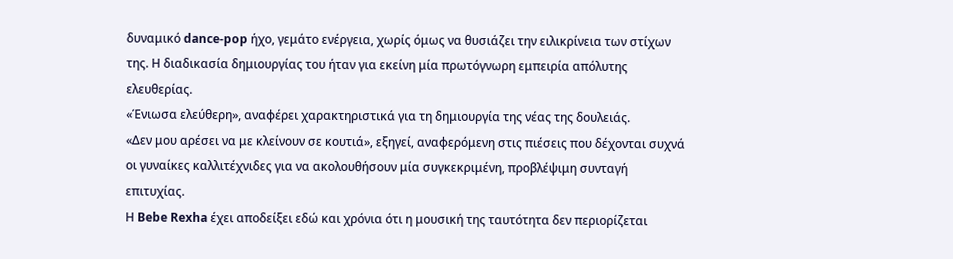δυναμικό dance-pop ήχο, γεμάτο ενέργεια, χωρίς όμως να θυσιάζει την ειλικρίνεια των στίχων της. Η διαδικασία δημιουργίας του ήταν για εκείνη μία πρωτόγνωρη εμπειρία απόλυτης ελευθερίας.
«Ένιωσα ελεύθερη», αναφέρει χαρακτηριστικά για τη δημιουργία της νέας της δουλειάς.
«Δεν μου αρέσει να με κλείνουν σε κουτιά», εξηγεί, αναφερόμενη στις πιέσεις που δέχονται συχνά οι γυναίκες καλλιτέχνιδες για να ακολουθήσουν μία συγκεκριμένη, προβλέψιμη συνταγή επιτυχίας.
Η Bebe Rexha έχει αποδείξει εδώ και χρόνια ότι η μουσική της ταυτότητα δεν περιορίζεται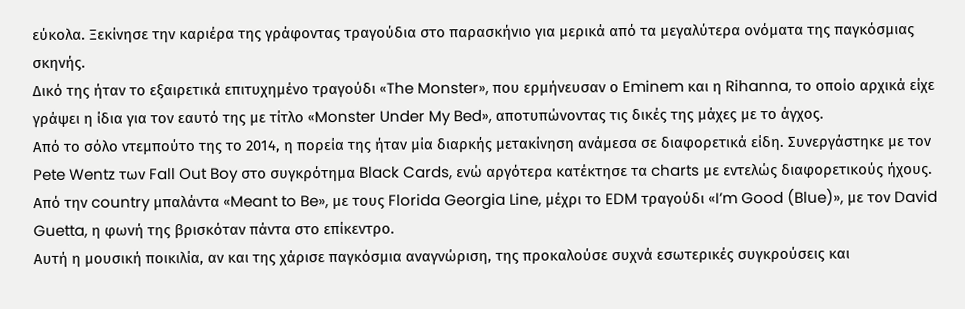εύκολα. Ξεκίνησε την καριέρα της γράφοντας τραγούδια στο παρασκήνιο για μερικά από τα μεγαλύτερα ονόματα της παγκόσμιας σκηνής.
Δικό της ήταν το εξαιρετικά επιτυχημένο τραγούδι «The Monster», που ερμήνευσαν ο Eminem και η Rihanna, το οποίο αρχικά είχε γράψει η ίδια για τον εαυτό της με τίτλο «Monster Under My Bed», αποτυπώνοντας τις δικές της μάχες με το άγχος.
Από το σόλο ντεμπούτο της το 2014, η πορεία της ήταν μία διαρκής μετακίνηση ανάμεσα σε διαφορετικά είδη. Συνεργάστηκε με τον Pete Wentz των Fall Out Boy στο συγκρότημα Black Cards, ενώ αργότερα κατέκτησε τα charts με εντελώς διαφορετικούς ήχους.
Από την country μπαλάντα «Meant to Be», με τους Florida Georgia Line, μέχρι το EDM τραγούδι «I’m Good (Blue)», με τον David Guetta, η φωνή της βρισκόταν πάντα στο επίκεντρο.
Αυτή η μουσική ποικιλία, αν και της χάρισε παγκόσμια αναγνώριση, της προκαλούσε συχνά εσωτερικές συγκρούσεις και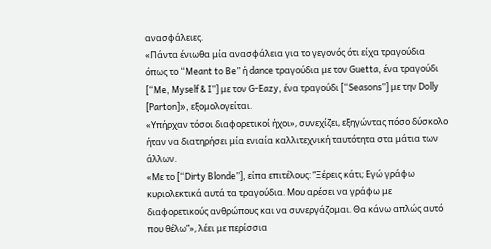ανασφάλειες.
«Πάντα ένιωθα μία ανασφάλεια για το γεγονός ότι είχα τραγούδια όπως το “Meant to Be” ή dance τραγούδια με τον Guetta, ένα τραγούδι [“Me, Myself & I”] με τον G-Eazy, ένα τραγούδι [“Seasons”] με την Dolly [Parton]», εξομολογείται.
«Υπήρχαν τόσοι διαφορετικοί ήχοι», συνεχίζει, εξηγώντας πόσο δύσκολο ήταν να διατηρήσει μία ενιαία καλλιτεχνική ταυτότητα στα μάτια των άλλων.
«Με το [“Dirty Blonde”], είπα επιτέλους: “Ξέρεις κάτι; Εγώ γράφω κυριολεκτικά αυτά τα τραγούδια. Μου αρέσει να γράφω με διαφορετικούς ανθρώπους και να συνεργάζομαι. Θα κάνω απλώς αυτό που θέλω”», λέει με περίσσια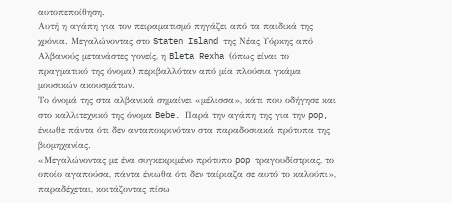αυτοπεποίθηση.
Αυτή η αγάπη για τον πειραματισμό πηγάζει από τα παιδικά της χρόνια. Μεγαλώνοντας στο Staten Island της Νέας Υόρκης από Αλβανούς μετανάστες γονείς, η Bleta Rexha (όπως είναι το πραγματικό της όνομα) περιβαλλόταν από μία πλούσια γκάμα μουσικών ακουσμάτων.
Το όνομά της στα αλβανικά σημαίνει «μέλισσα», κάτι που οδήγησε και στο καλλιτεχνικό της όνομα Bebe. Παρά την αγάπη της για την pop, ένιωθε πάντα ότι δεν ανταποκρινόταν στα παραδοσιακά πρότυπα της βιομηχανίας.
«Μεγαλώνοντας με ένα συγκεκριμένο πρότυπο pop τραγουδίστριας, το οποίο αγαπούσα, πάντα ένιωθα ότι δεν ταίριαζα σε αυτό το καλούπι», παραδέχεται, κοιτάζοντας πίσω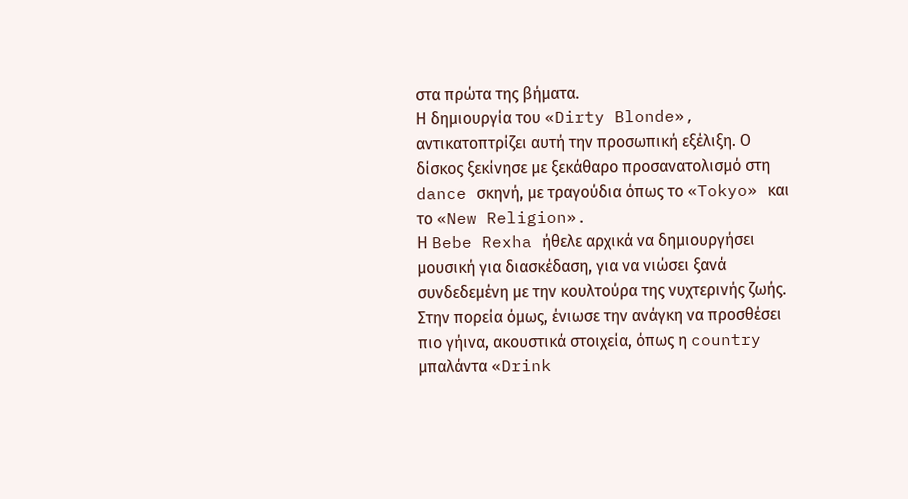στα πρώτα της βήματα.
Η δημιουργία του «Dirty Blonde», αντικατοπτρίζει αυτή την προσωπική εξέλιξη. Ο δίσκος ξεκίνησε με ξεκάθαρο προσανατολισμό στη dance σκηνή, με τραγούδια όπως το «Tokyo» και το «New Religion».
Η Bebe Rexha ήθελε αρχικά να δημιουργήσει μουσική για διασκέδαση, για να νιώσει ξανά συνδεδεμένη με την κουλτούρα της νυχτερινής ζωής. Στην πορεία όμως, ένιωσε την ανάγκη να προσθέσει πιο γήινα, ακουστικά στοιχεία, όπως η country μπαλάντα «Drink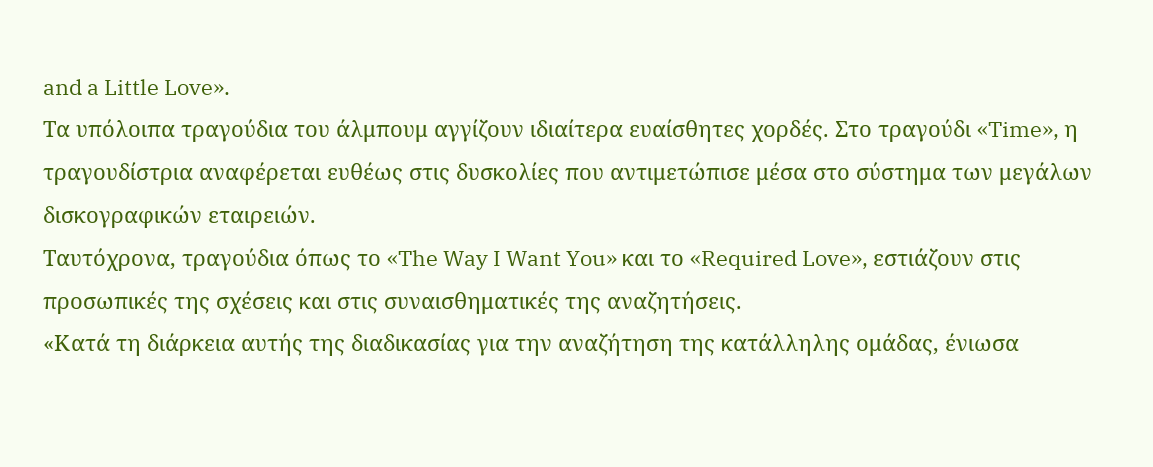and a Little Love».
Τα υπόλοιπα τραγούδια του άλμπουμ αγγίζουν ιδιαίτερα ευαίσθητες χορδές. Στο τραγούδι «Time», η τραγουδίστρια αναφέρεται ευθέως στις δυσκολίες που αντιμετώπισε μέσα στο σύστημα των μεγάλων δισκογραφικών εταιρειών.
Ταυτόχρονα, τραγούδια όπως το «The Way I Want You» και το «Required Love», εστιάζουν στις προσωπικές της σχέσεις και στις συναισθηματικές της αναζητήσεις.
«Κατά τη διάρκεια αυτής της διαδικασίας για την αναζήτηση της κατάλληλης ομάδας, ένιωσα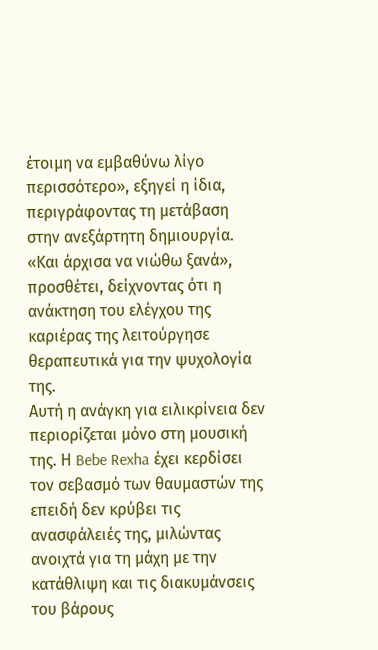έτοιμη να εμβαθύνω λίγο περισσότερο», εξηγεί η ίδια, περιγράφοντας τη μετάβαση στην ανεξάρτητη δημιουργία.
«Και άρχισα να νιώθω ξανά», προσθέτει, δείχνοντας ότι η ανάκτηση του ελέγχου της καριέρας της λειτούργησε θεραπευτικά για την ψυχολογία της.
Αυτή η ανάγκη για ειλικρίνεια δεν περιορίζεται μόνο στη μουσική της. Η Bebe Rexha έχει κερδίσει τον σεβασμό των θαυμαστών της επειδή δεν κρύβει τις ανασφάλειές της, μιλώντας ανοιχτά για τη μάχη με την κατάθλιψη και τις διακυμάνσεις του βάρους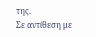της.
Σε αντίθεση με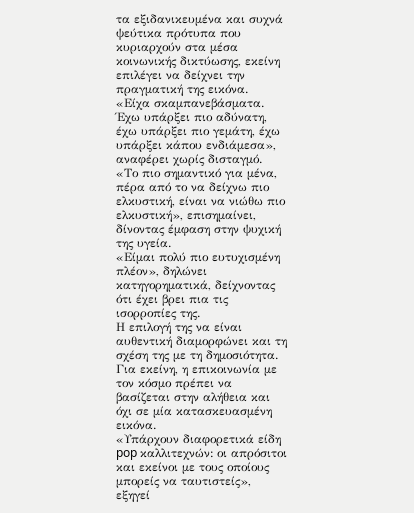τα εξιδανικευμένα και συχνά ψεύτικα πρότυπα που κυριαρχούν στα μέσα κοινωνικής δικτύωσης, εκείνη επιλέγει να δείχνει την πραγματική της εικόνα.
«Είχα σκαμπανεβάσματα. Έχω υπάρξει πιο αδύνατη, έχω υπάρξει πιο γεμάτη, έχω υπάρξει κάπου ενδιάμεσα», αναφέρει χωρίς δισταγμό.
«Το πιο σημαντικό για μένα, πέρα από το να δείχνω πιο ελκυστική, είναι να νιώθω πιο ελκυστική», επισημαίνει, δίνοντας έμφαση στην ψυχική της υγεία.
«Είμαι πολύ πιο ευτυχισμένη πλέον», δηλώνει κατηγορηματικά, δείχνοντας ότι έχει βρει πια τις ισορροπίες της.
Η επιλογή της να είναι αυθεντική διαμορφώνει και τη σχέση της με τη δημοσιότητα. Για εκείνη, η επικοινωνία με τον κόσμο πρέπει να βασίζεται στην αλήθεια και όχι σε μία κατασκευασμένη εικόνα.
«Υπάρχουν διαφορετικά είδη pop καλλιτεχνών: οι απρόσιτοι και εκείνοι με τους οποίους μπορείς να ταυτιστείς», εξηγεί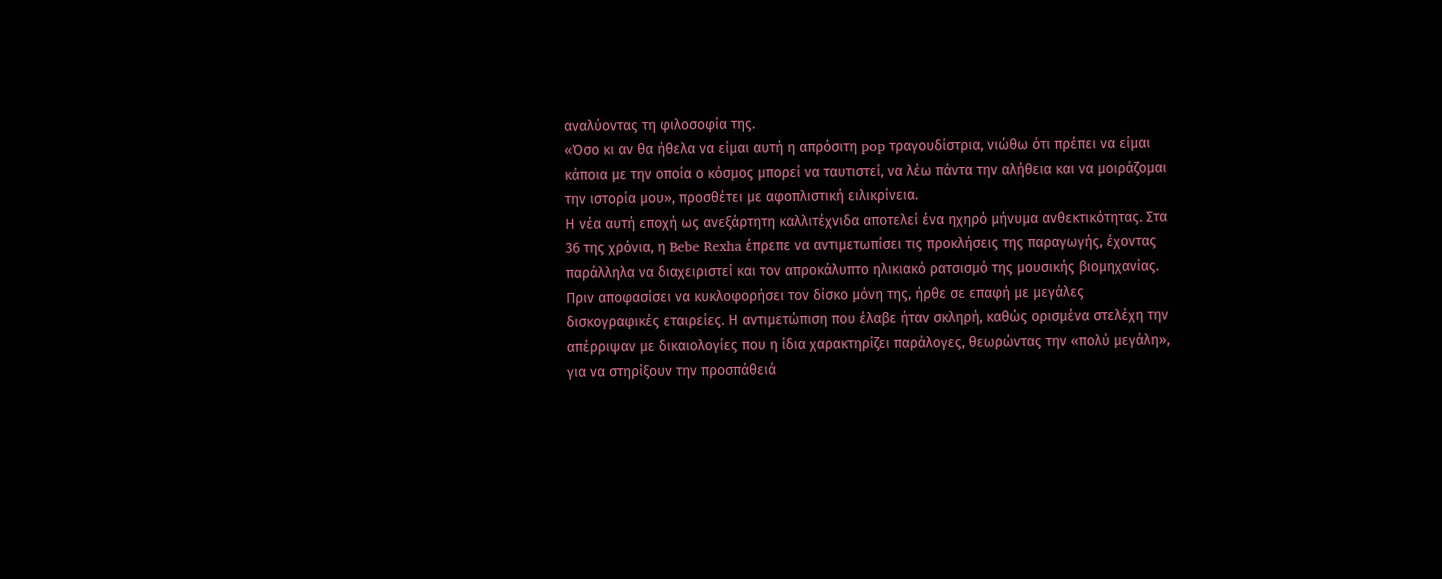αναλύοντας τη φιλοσοφία της.
«Όσο κι αν θα ήθελα να είμαι αυτή η απρόσιτη pop τραγουδίστρια, νιώθω ότι πρέπει να είμαι κάποια με την οποία ο κόσμος μπορεί να ταυτιστεί, να λέω πάντα την αλήθεια και να μοιράζομαι την ιστορία μου», προσθέτει με αφοπλιστική ειλικρίνεια.
Η νέα αυτή εποχή ως ανεξάρτητη καλλιτέχνιδα αποτελεί ένα ηχηρό μήνυμα ανθεκτικότητας. Στα 36 της χρόνια, η Bebe Rexha έπρεπε να αντιμετωπίσει τις προκλήσεις της παραγωγής, έχοντας παράλληλα να διαχειριστεί και τον απροκάλυπτο ηλικιακό ρατσισμό της μουσικής βιομηχανίας.
Πριν αποφασίσει να κυκλοφορήσει τον δίσκο μόνη της, ήρθε σε επαφή με μεγάλες δισκογραφικές εταιρείες. Η αντιμετώπιση που έλαβε ήταν σκληρή, καθώς ορισμένα στελέχη την απέρριψαν με δικαιολογίες που η ίδια χαρακτηρίζει παράλογες, θεωρώντας την «πολύ μεγάλη», για να στηρίξουν την προσπάθειά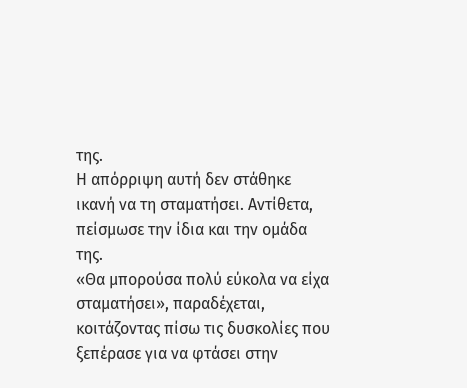της.
Η απόρριψη αυτή δεν στάθηκε ικανή να τη σταματήσει. Αντίθετα, πείσμωσε την ίδια και την ομάδα της.
«Θα μπορούσα πολύ εύκολα να είχα σταματήσει», παραδέχεται, κοιτάζοντας πίσω τις δυσκολίες που ξεπέρασε για να φτάσει στην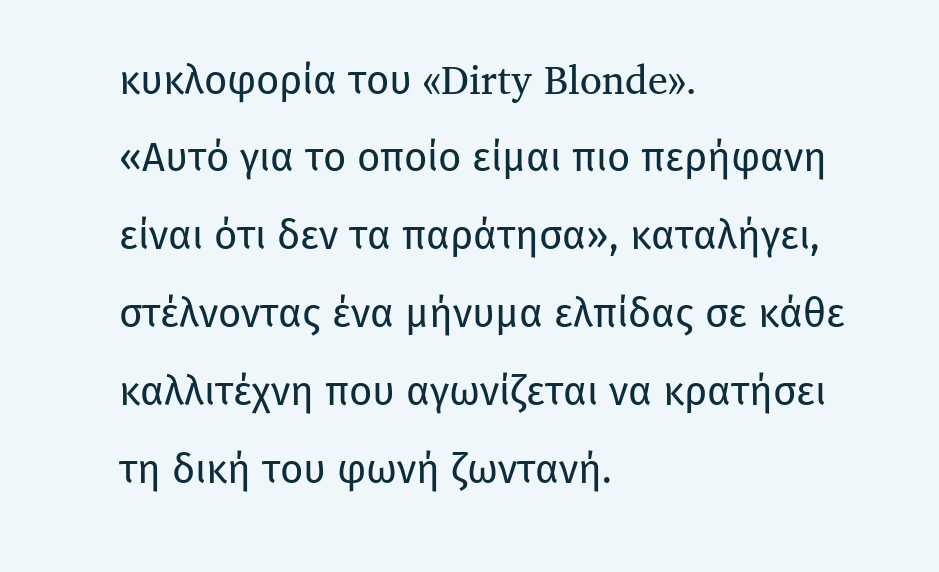κυκλοφορία του «Dirty Blonde».
«Αυτό για το οποίο είμαι πιο περήφανη είναι ότι δεν τα παράτησα», καταλήγει, στέλνοντας ένα μήνυμα ελπίδας σε κάθε καλλιτέχνη που αγωνίζεται να κρατήσει τη δική του φωνή ζωντανή.